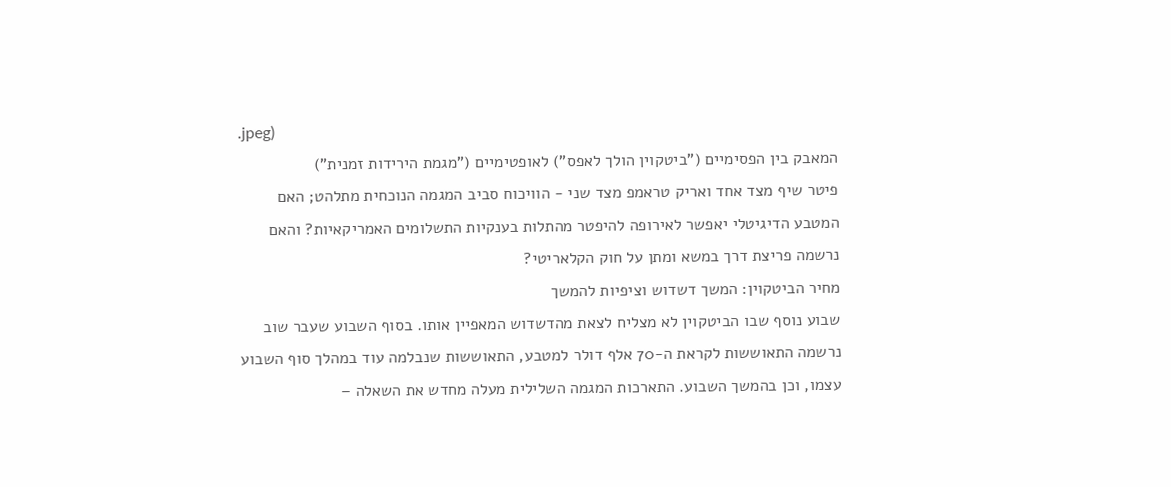.jpeg)
המאבק בין הפסימיים ("ביטקוין הולך לאפס") לאופטימיים ("מגמת הירידות זמנית")
פיטר שיף מצד אחד ואריק טראמפ מצד שני - הוויכוח סביב המגמה הנוכחית מתלהט; האם המטבע הדיגיטלי יאפשר לאירופה להיפטר מהתלות בענקיות התשלומים האמריקאיות? והאם נרשמה פריצת דרך במשא ומתן על חוק הקלאריטי?
מחיר הביטקוין: המשך דשדוש וציפיות להמשך
שבוע נוסף שבו הביטקוין לא מצליח לצאת מהדשדוש המאפיין אותו. בסוף השבוע שעבר שוב נרשמה התאוששות לקראת ה-70 אלף דולר למטבע, התאוששות שנבלמה עוד במהלך סוף השבוע עצמו, וכן בהמשך השבוע. התארכות המגמה השלילית מעלה מחדש את השאלה –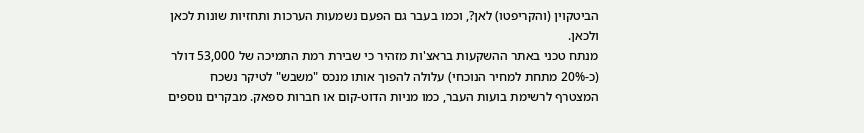הביטקוין (והקריפטו) לאן?, וכמו בעבר גם הפעם נשמעות הערכות ותחזיות שונות לכאן ולכאן.
מנתח טכני באתר ההשקעות בראצ'ות מזהיר כי שבירת רמת התמיכה של 53,000 דולר (כ-20% מתחת למחיר הנוכחי) עלולה להפוך אותו מנכס "משבש" לטיקר נשכח המצטרף לרשימת בועות העבר, כמו מניות הדוט-קום או חברות ספאק. מבקרים נוספים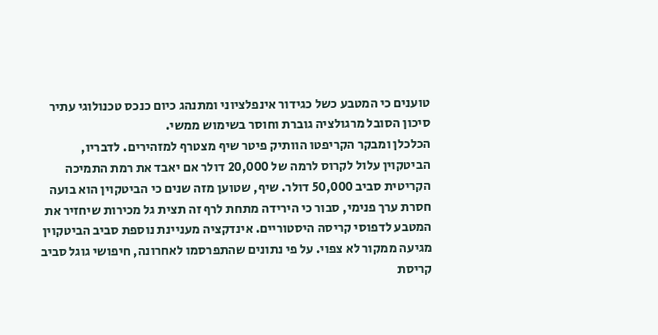טוענים כי המטבע כשל כגידור אינפלציוני ומתנהג כיום כנכס טכנולוגי עתיר סיכון הסובל מרגולציה גוברת וחוסר בשימוש ממשי.
הכלכלן ומבקר הקריפטו הוותיק פיטר שיף מצטרף למזהירים. לדבריו, הביטקוין עלול לקרוס לרמה של 20,000 דולר אם יאבד את רמת התמיכה הקריטית סביב 50,000 דולר. שיף, שטוען מזה שנים כי הביטקוין הוא בועה חסרת ערך פנימי, סבור כי הירידה מתחת לרף זה תצית גל מכירות שיחזיר את המטבע לדפוסי קריסה היסטוריים. אינדקציה מעניינת נוספת סביב הביטקוין מגיעה ממקור לא צפוי. על פי נתונים שהתפרסמו לאחרונה, חיפושי גוגל סביב קריסת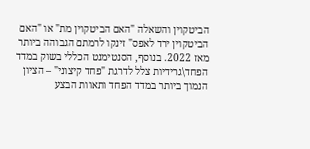הביטקוין והשאלה "האם הביטקוין מת" או "האם הביטקוין ירד לאפס" זינקו לרמתם הגבוהה ביותר מאז 2022. בנוסף, הסנטימנט הכללי בשוק במדד הפחד\גרידיות צלל לדרגת "פחד קיצוני" – הציון הנמוך ביותר במדד הפחד ותאוות הבצע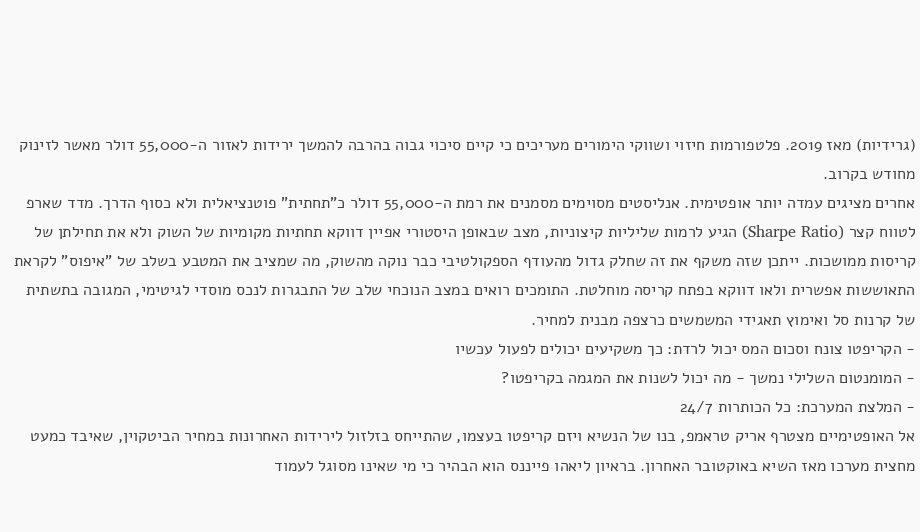(גרידיות) מאז 2019. פלטפורמות חיזוי ושווקי הימורים מעריכים כי קיים סיכוי גבוה בהרבה להמשך ירידות לאזור ה-55,000 דולר מאשר לזינוק מחודש בקרוב.
אחרים מציגים עמדה יותר אופטימית. אנליסטים מסוימים מסמנים את רמת ה-55,000 דולר כ"תחתית" פוטנציאלית ולא כסוף הדרך. מדד שארפ לטווח קצר (Sharpe Ratio) הגיע לרמות שליליות קיצוניות, מצב שבאופן היסטורי אפיין דווקא תחתיות מקומיות של השוק ולא את תחילתן של קריסות ממושכות. ייתכן שזה משקף את זה שחלק גדול מהעודף הספקולטיבי כבר נוקה מהשוק, מה שמציב את המטבע בשלב של "איפוס" לקראת התאוששות אפשרית ולאו דווקא בפתח קריסה מוחלטת. התומכים רואים במצב הנוכחי שלב של התבגרות לנכס מוסדי לגיטימי, המגובה בתשתית של קרנות סל ואימוץ תאגידי המשמשים כרצפה מבנית למחיר.
- הקריפטו צונח וסכום המס יכול לרדת: כך משקיעים יכולים לפעול עכשיו
- המומנטום השלילי נמשך - מה יכול לשנות את המגמה בקריפטו?
- המלצת המערכת: כל הכותרות 24/7
אל האופטימיים מצטרף אריק טראמפ, בנו של הנשיא ויזם קריפטו בעצמו, שהתייחס בזלזול לירידות האחרונות במחיר הביטקוין, שאיבד כמעט מחצית מערכו מאז השיא באוקטובר האחרון. בראיון ליאהו פייננס הוא הבהיר כי מי שאינו מסוגל לעמוד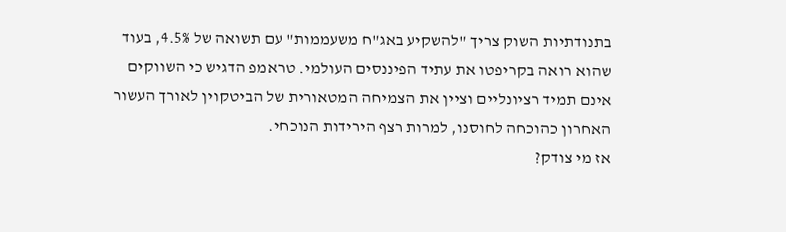בתנודתיות השוק צריך "להשקיע באג"ח משעממות" עם תשואה של 4.5%, בעוד שהוא רואה בקריפטו את עתיד הפיננסים העולמי. טראמפ הדגיש כי השווקים אינם תמיד רציונליים וציין את הצמיחה המטאורית של הביטקוין לאורך העשור האחרון כהוכחה לחוסנו, למרות רצף הירידות הנוכחי.
אז מי צודק?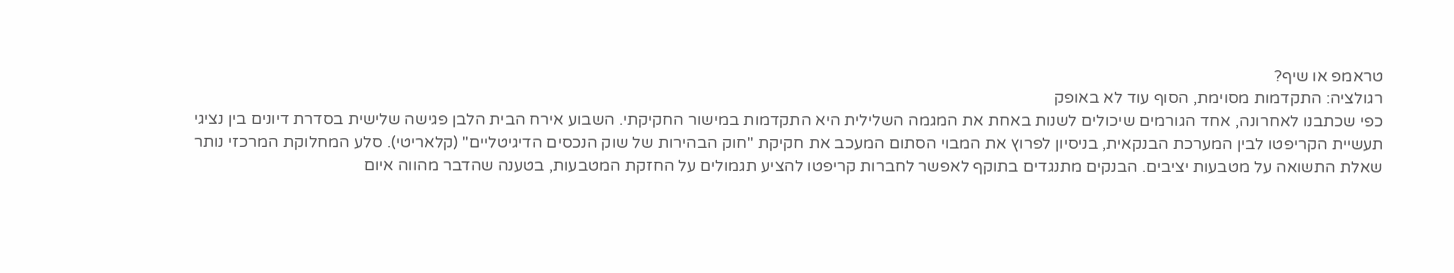טראמפ או שיף?
רגולציה: התקדמות מסוימת, הסוף עוד לא באופק
כפי שכתבנו לאחרונה, אחד הגורמים שיכולים לשנות באחת את המגמה השלילית היא התקדמות במישור החקיקתי. השבוע אירח הבית הלבן פגישה שלישית בסדרת דיונים בין נציגי תעשיית הקריפטו לבין המערכת הבנקאית, בניסיון לפרוץ את המבוי הסתום המעכב את חקיקת "חוק הבהירות של שוק הנכסים הדיגיטליים" (קלאריטי). סלע המחלוקת המרכזי נותר שאלת התשואה על מטבעות יציבים. הבנקים מתנגדים בתוקף לאפשר לחברות קריפטו להציע תגמולים על החזקת המטבעות, בטענה שהדבר מהווה איום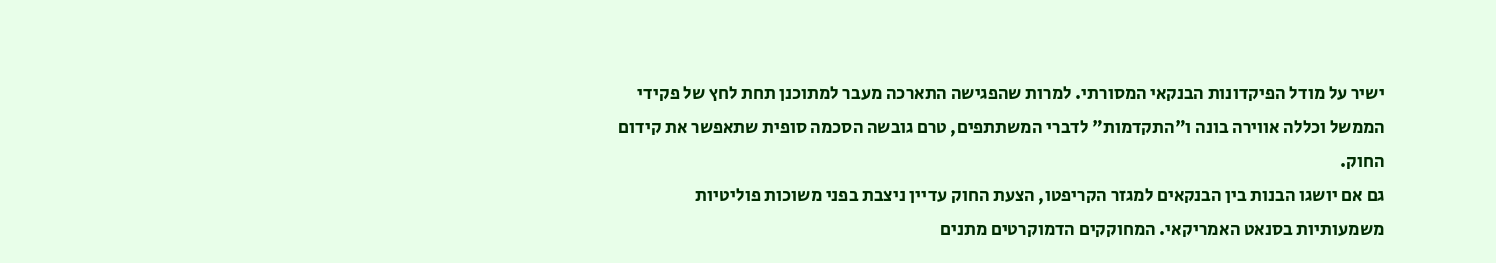ישיר על מודל הפיקדונות הבנקאי המסורתי. למרות שהפגישה התארכה מעבר למתוכנן תחת לחץ של פקידי הממשל וכללה אווירה בונה ו"התקדמות" לדברי המשתתפים, טרם גובשה הסכמה סופית שתאפשר את קידום החוק.
גם אם יושגו הבנות בין הבנקאים למגזר הקריפטו, הצעת החוק עדיין ניצבת בפני משוכות פוליטיות משמעותיות בסנאט האמריקאי. המחוקקים הדמוקרטים מתנים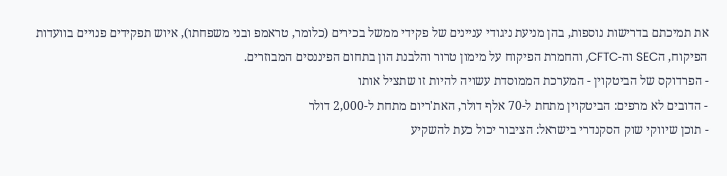את תמיכתם בדרישות נוספות, בהן מניעת ניגודי עניינים של פקידי ממשל בכירים (כלומר, טראמפ ובני משפחתו), איוש תפקידים פנויים בוועדות הפיקוח, הSEC וה-CFTC, והחמרת הפיקוח על מימון טרור והלבנת הון בתחום הפיננסים המבוזרים.
- הפרדוקס של הביטקוין - המערכת הממוסדת עשויה להיות זו שתציל אותו
- הדובים לא מרפים: הביטקוין מתחת ל-70 אלף דולר, האת'ריום מתחת ל-2,000 דולר
- תוכן שיווקי שוק הסקנדרי בישראל: הציבור יכול כעת להשקיע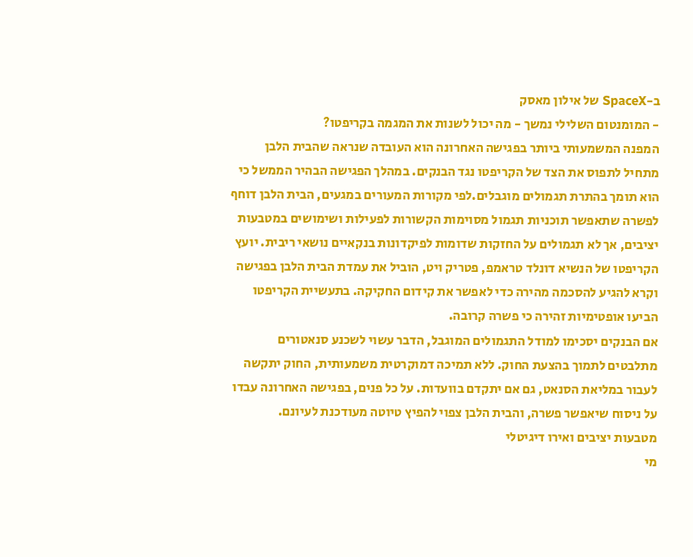ב-SpaceX של אילון מאסק
- המומנטום השלילי נמשך - מה יכול לשנות את המגמה בקריפטו?
המפנה המשמעותי ביותר בפגישה האחרונה הוא העובדה שנראה שהבית הלבן מתחיל לתפוס את הצד של הקריפטו נגד הבנקים. במהלך הפגישה הבהיר הממשל כי הוא תומך בהתרת תגמולים מוגבלים.לפי מקורות המעורים במגעים, הבית הלבן דוחף לפשרה שתאפשר תוכניות תגמול מסוימות הקשורות לפעילות ושימושים במטבעות יציבים, אך לא תגמולים על החזקות שדומות לפיקדונות בנקאיים נושאי ריבית. יועץ הקריפטו של הנשיא דונלד טראמפ, פטריק ויט, הוביל את עמדת הבית הלבן בפגישה וקרא להגיע להסכמה מהירה כדי לאפשר את קידום החקיקה. בתעשיית הקריפטו הביעו אופטימיות זהירה כי פשרה קרובה.
אם הבנקים יסכימו למודל התגמולים המוגבל, הדבר עשוי לשכנע סנאטורים מתלבטים לתמוך בהצעת החוק. ללא תמיכה דמוקרטית משמעותית, החוק יתקשה לעבור במליאת הסנאט, גם אם יתקדם בוועדות. על כל פנים, בפגישה האחרונה עבדו על ניסוח שיאפשר פשרה, והבית הלבן צפוי להפיץ טיוטה מעודכנת לעיונם.
מטבעות יציבים ואירו דיגיטלי
מי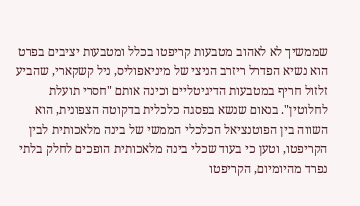שממשיך לא לאהוב מטבעות קריפטו בכלל ומטבעות יציבים בפרט הוא נשיא הפדרל ריזרב הניצי של מיניאפוליס, ניל קשקארי, שהביע זלזול חריף במטבעות הדיגיטליים וכינה אותם "חסרי תועלת לחלוטין". בנאום שנשא בפסגה כלכלית בדקוטה הצפונית, הוא השווה בין הפוטנציאל הכלכלי הממשי של בינה מלאכותית לבין הקריפטו, וטען כי בעוד שכלי בינה מלאכותית הופכים לחלק בלתי נפרד מהיומיום, הקריפטו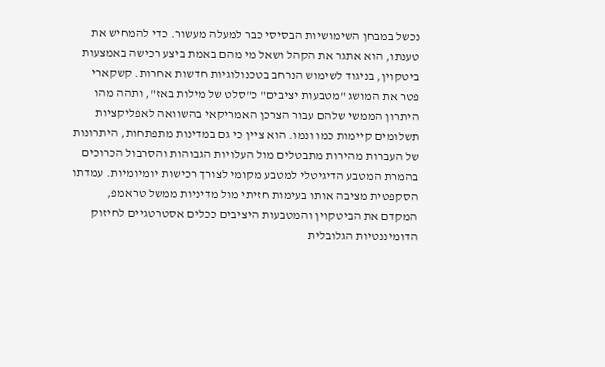נכשל במבחן השימושיות הבסיסי כבר למעלה מעשור. כדי להמחיש את טענתו, הוא אתגר את הקהל ושאל מי מהם באמת ביצע רכישה באמצעות ביטקוין, בניגוד לשימוש הנרחב בטכנולוגיות חדשות אחרות. קשקארי פטר את המושג "מטבעות יציבים" כ"סלט של מילות באז", ותהה מהו היתרון הממשי שלהם עבור הצרכן האמריקאי בהשוואה לאפליקציות תשלומים קיימות כמו ונמו. הוא ציין כי גם במדינות מתפתחות, היתרונות של העברות מהירות מתבטלים מול העלויות הגבוהות והסרבול הכרוכים בהמרת המטבע הדיגיטלי למטבע מקומי לצורך רכישות יומיומיות. עמדתו הסקפטית מציבה אותו בעימות חזיתי מול מדיניות ממשל טראמפ, המקדם את הביטקוין והמטבעות היציבים ככלים אסטרטגיים לחיזוק הדומיננטיות הגלובלית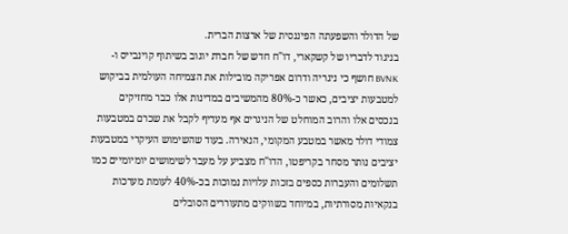של הדולר והשפעתה הפיננסית של ארצות הברית.
בניגוד לדבריו של קשקארי, דו"ח חדש של חברת יוגוב בשיתוף קוינבייס ו-BVNK חושף כי ניגריה ודרום אפריקה מובילות את הצמיחה העולמית בביקוש למטבעות יציבים, כאשר כ-80% מהמשיבים במדינות אלו כבר מחזיקים בנכסים אלו והרוב המוחלט של הניגרים אף מעדיף לקבל את שכרם במטבעות צמודי דולר מאשר במטבע המקומי, הנאירה. בעוד שהשימוש העיקרי במטבעות יציבים נותר מסחר בקריפטו, הדו"ח מצביע על מעבר לשימושים יומיומיים כמו תשלומים והעברות כספים בזכות עלויות נמוכות בכ-40% לעומת מערכות בנקאיות מסורתיות, במיוחד בשווקים מתעוררים הסובלים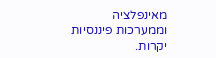מאינפלציה וממערכות פיננסיות יקרות.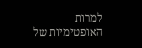למרות האופטימיות של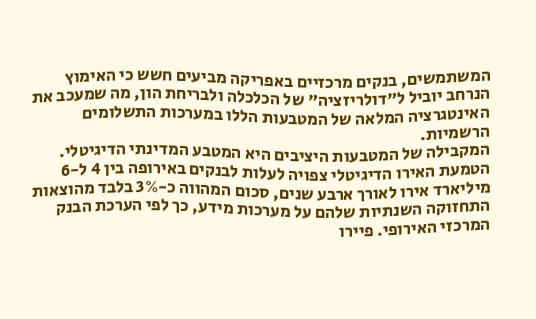המשתמשים, בנקים מרכזיים באפריקה מביעים חשש כי האימוץ הנרחב יוביל ל"דולריזציה" של הכלכלה ולבריחת הון, מה שמעכב את האינטגרציה המלאה של המטבעות הללו במערכות התשלומים הרשמיות.
המקבילה של המטבעות היציבים היא המטבע המדינתי הדיגיטלי. הטמעת האירו הדיגיטלי צפויה לעלות לבנקים באירופה בין 4 ל-6 מיליארד אירו לאורך ארבע שנים, סכום המהווה כ-3% בלבד מהוצאות התחזוקה השנתיות שלהם על מערכות מידע, כך לפי הערכת הבנק המרכזי האירופי. פיירו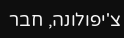צ'יפולונה, חבר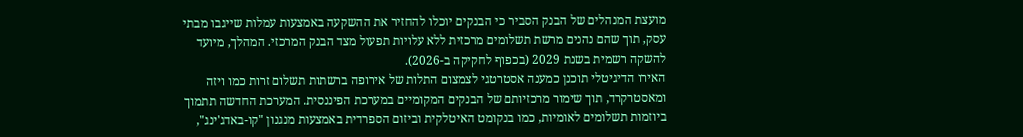מועצת המנהלים של הבנק הסביר כי הבנקים יוכלו להחזיר את ההשקעה באמצעות עמלות שייגבו מבתי עסק, תוך שהם נהנים מרשת תשלומים מרכזית ללא עלויות תפעול מצד הבנק המרכזי. המהלך, מיועד להשקה רשמית בשנת 2029 (בכפוף לחקיקה ב-2026).
האירו הדיגיטלי תוכנן כמענה אסטרטגי לצמצום התלות של אירופה ברשתות תשלום זרות כמו ויזה ומאסטרקרד, תוך שימור מרכזיותם של הבנקים המקומיים במערכת הפיננסית. המערכת החדשה תתמוך ביוזמות תשלומים לאומיות, כמו בנקומט האיטלקית וביזום הספרדית באמצעות מנגנון "קו-באדג'ינג",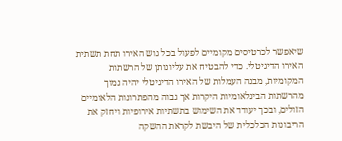שיאפשר לכרטיסים מקומיים לפעול בכל גוש האירו תחת תשתית האירו הדיגיטלי. כדי להבטיח את עליונותן של הרשתות המקומיות, מבנה העמלות של האירו הדיגיטלי יהיה נמוך מהרשתות הבינלאומיות היקרות אך גבוה מהפתרונות הלאומיים הזולים, ובכך יעודד את השימוש בתשתיות אירופיות ויחזק את הריבונות הכלכלית של היבשת לקראת ההשקה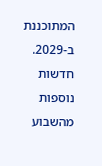המתוכננת ב-2029.
חדשות נוספות מהשבוע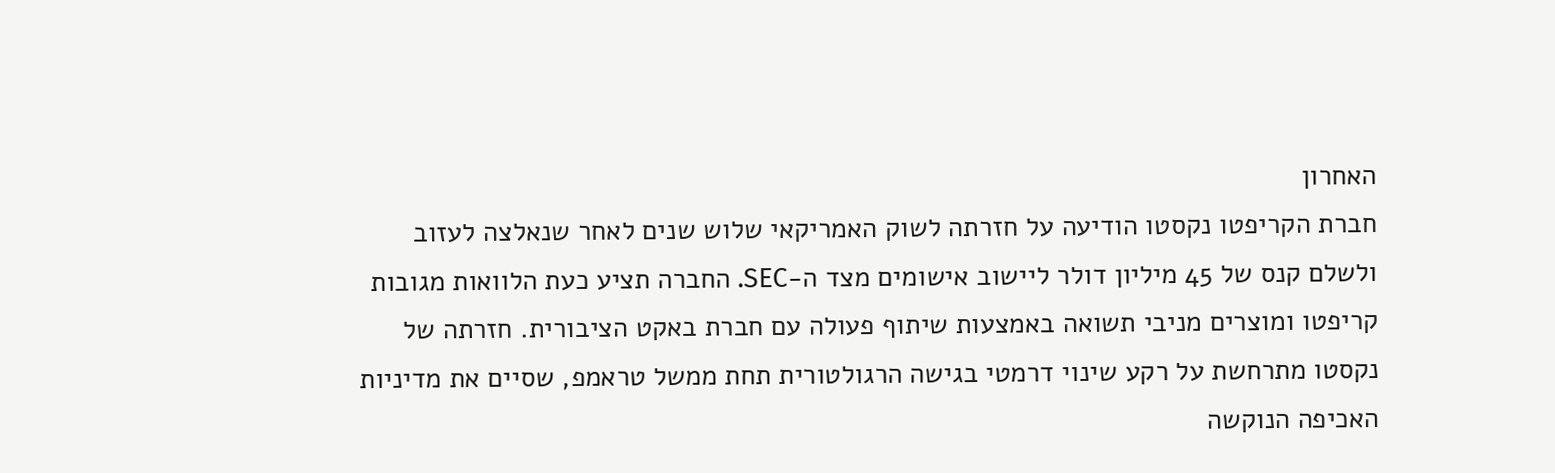האחרון
חברת הקריפטו נקסטו הודיעה על חזרתה לשוק האמריקאי שלוש שנים לאחר שנאלצה לעזוב ולשלם קנס של 45 מיליון דולר ליישוב אישומים מצד ה-SEC. החברה תציע כעת הלוואות מגובות קריפטו ומוצרים מניבי תשואה באמצעות שיתוף פעולה עם חברת באקט הציבורית. חזרתה של נקסטו מתרחשת על רקע שינוי דרמטי בגישה הרגולטורית תחת ממשל טראמפ, שסיים את מדיניות האכיפה הנוקשה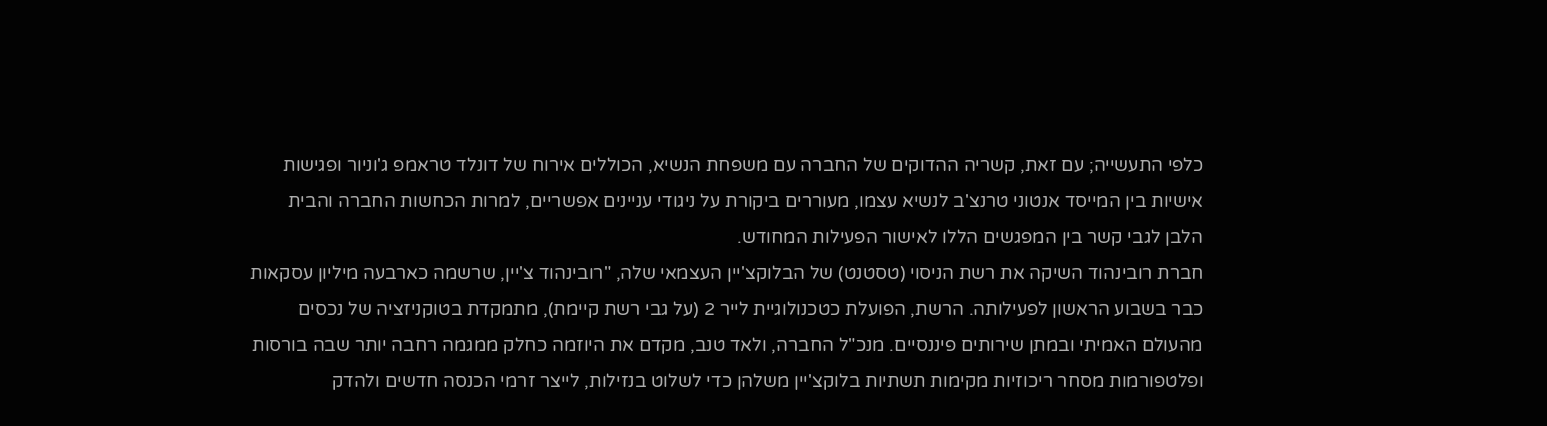כלפי התעשייה; עם זאת, קשריה ההדוקים של החברה עם משפחת הנשיא, הכוללים אירוח של דונלד טראמפ ג'וניור ופגישות אישיות בין המייסד אנטוני טרנצ'ב לנשיא עצמו, מעוררים ביקורת על ניגודי עניינים אפשריים, למרות הכחשות החברה והבית הלבן לגבי קשר בין המפגשים הללו לאישור הפעילות המחודש.
חברת רובינהוד השיקה את רשת הניסוי (טסטנט) של הבלוקצ'יין העצמאי שלה, "רובינהוד צ'יין, שרשמה כארבעה מיליון עסקאות כבר בשבוע הראשון לפעילותה. הרשת, הפועלת כטכנולוגיית לייר 2 (על גבי רשת קיימת), מתמקדת בטוקניזציה של נכסים מהעולם האמיתי ובמתן שירותים פיננסיים. מנכ"ל החברה, ולאד טנב, מקדם את היוזמה כחלק ממגמה רחבה יותר שבה בורסות ופלטפורמות מסחר ריכוזיות מקימות תשתיות בלוקצ'יין משלהן כדי לשלוט בנזילות, לייצר זרמי הכנסה חדשים ולהדק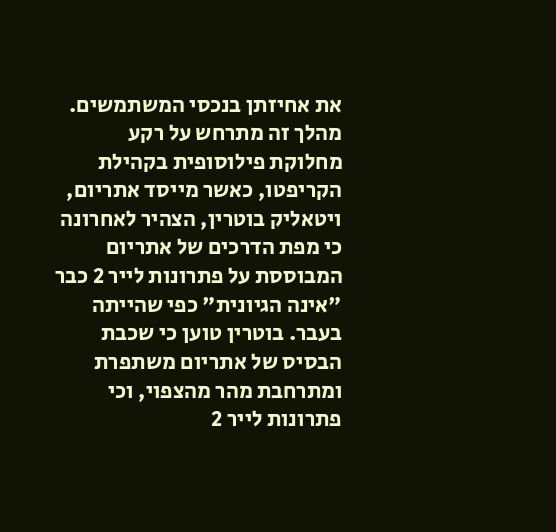את אחיזתן בנכסי המשתמשים. מהלך זה מתרחש על רקע מחלוקת פילוסופית בקהילת הקריפטו, כאשר מייסד אתריום, ויטאליק בוטרין, הצהיר לאחרונה כי מפת הדרכים של אתריום המבוססת על פתרונות לייר 2 כבר "אינה הגיונית" כפי שהייתה בעבר. בוטרין טוען כי שכבת הבסיס של אתריום משתפרת ומתרחבת מהר מהצפוי, וכי פתרונות לייר 2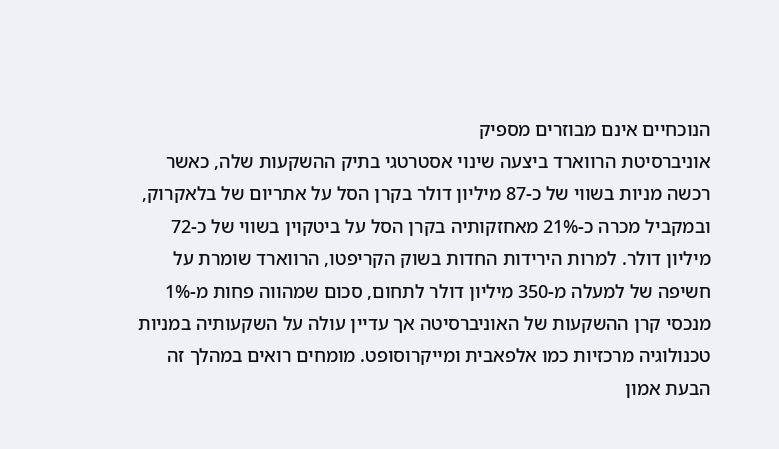הנוכחיים אינם מבוזרים מספיק
אוניברסיטת הרווארד ביצעה שינוי אסטרטגי בתיק ההשקעות שלה, כאשר רכשה מניות בשווי של כ-87 מיליון דולר בקרן הסל על אתריום של בלאקרוק, ובמקביל מכרה כ-21% מאחזקותיה בקרן הסל על ביטקוין בשווי של כ-72 מיליון דולר. למרות הירידות החדות בשוק הקריפטו, הרווארד שומרת על חשיפה של למעלה מ-350 מיליון דולר לתחום, סכום שמהווה פחות מ-1% מנכסי קרן ההשקעות של האוניברסיטה אך עדיין עולה על השקעותיה במניות טכנולוגיה מרכזיות כמו אלפאבית ומייקרוסופט. מומחים רואים במהלך זה הבעת אמון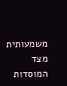משמעותית מצד המוסדות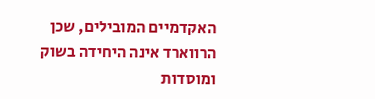האקדמיים המובילים, שכן הרווארד אינה היחידה בשוק ומוסדות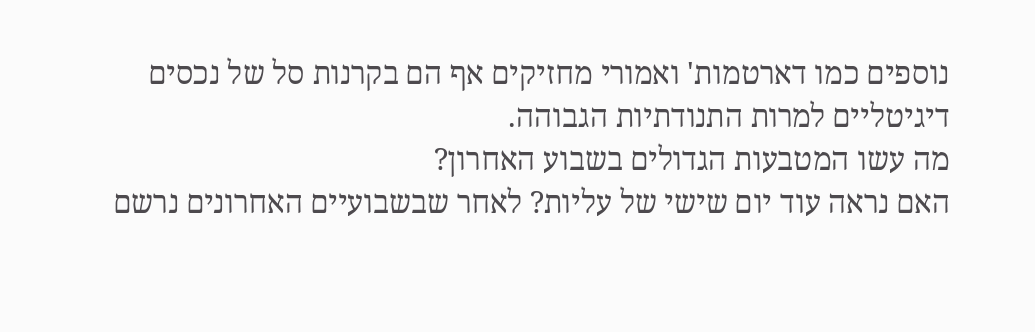נוספים כמו דארטמות' ואמורי מחזיקים אף הם בקרנות סל של נכסים דיגיטליים למרות התנודתיות הגבוהה.
מה עשו המטבעות הגדולים בשבוע האחרון?
האם נראה עוד יום שישי של עליות? לאחר שבשבועיים האחרונים נרשם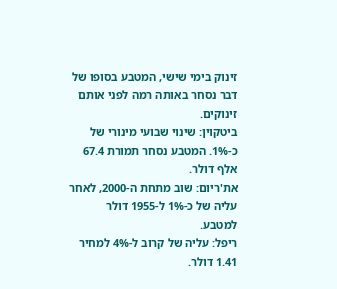זינוק בימי שישי, המטבע בסופו של דבר נסחר באותה רמה לפני אותם זינוקים.
ביטקוין: שינוי שבועי מינורי של כ-1%. המטבע נסחר תמורת 67.4 אלף דולר.
את'ריום: שוב מתחת ה-2000, לאחר עליה של כ-1% ל-1955 דולר למטבע.
ריפל: עליה של קרוב ל-4% למחיר 1.41 דולר.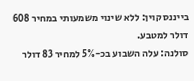בייננס קוין: ללא שינוי משמעותי במחיר 608 דולר למטבע.
סולנה: עלה השבוע בכ-5% למחיר 83 דולר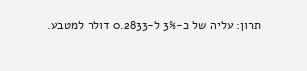תרון: עליה של כ-3% ל-0.2833 דולר למטבע.